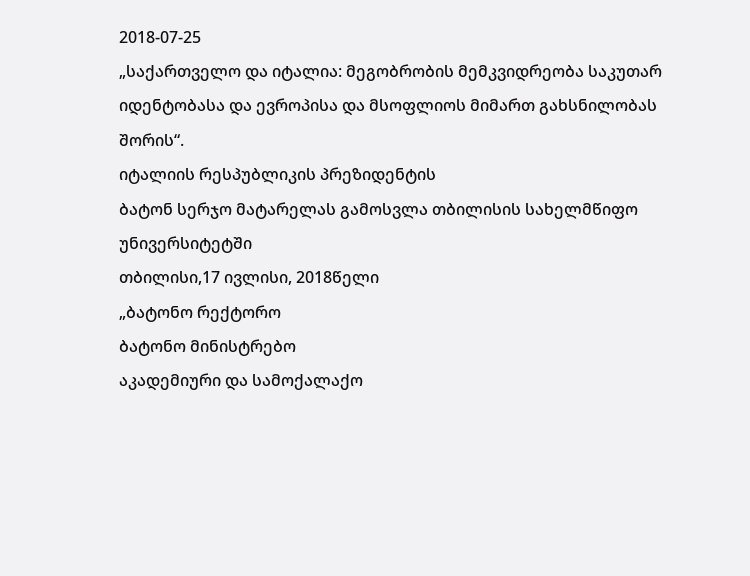2018-07-25
„საქართველო და იტალია: მეგობრობის მემკვიდრეობა საკუთარ იდენტობასა და ევროპისა და მსოფლიოს მიმართ გახსნილობას შორის“.
იტალიის რესპუბლიკის პრეზიდენტის
ბატონ სერჯო მატარელას გამოსვლა თბილისის სახელმწიფო უნივერსიტეტში
თბილისი,17 ივლისი, 2018წელი
„ბატონო რექტორო
ბატონო მინისტრებო
აკადემიური და სამოქალაქო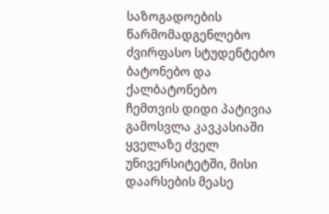საზოგადოების წარმომადგენლებო
ძვირფასო სტუდენტებო
ბატონებო და ქალბატონებო
ჩემთვის დიდი პატივია გამოსვლა კავკასიაში ყველაზე ძველ უნივერსიტეტში, მისი დაარსების მეასე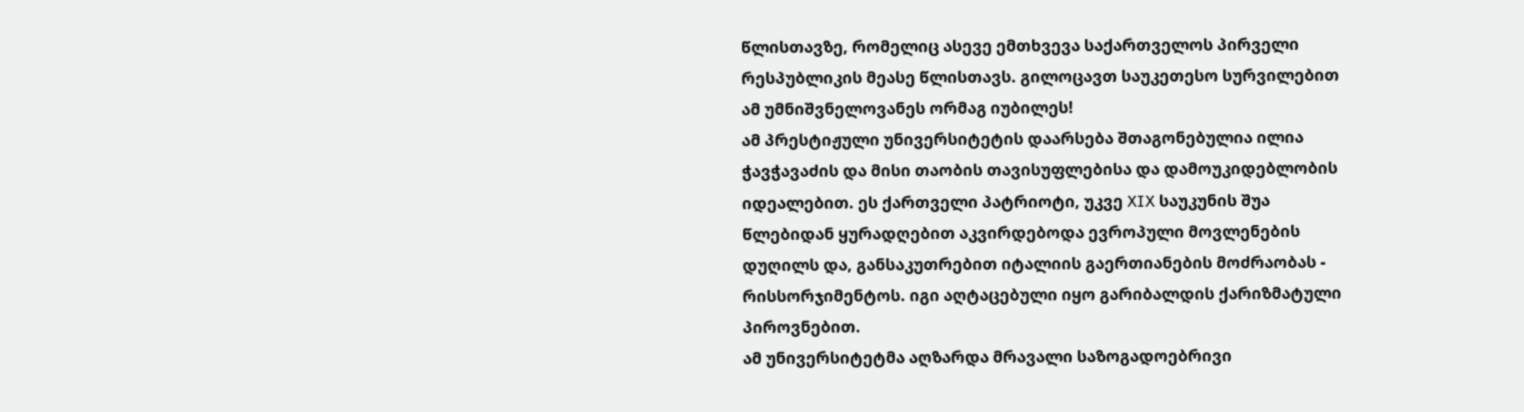წლისთავზე, რომელიც ასევე ემთხვევა საქართველოს პირველი რესპუბლიკის მეასე წლისთავს. გილოცავთ საუკეთესო სურვილებით ამ უმნიშვნელოვანეს ორმაგ იუბილეს!
ამ პრესტიჟული უნივერსიტეტის დაარსება შთაგონებულია ილია ჭავჭავაძის და მისი თაობის თავისუფლებისა და დამოუკიდებლობის იდეალებით. ეს ქართველი პატრიოტი, უკვე XIX საუკუნის შუა წლებიდან ყურადღებით აკვირდებოდა ევროპული მოვლენების დუღილს და, განსაკუთრებით იტალიის გაერთიანების მოძრაობას - რისსორჯიმენტოს. იგი აღტაცებული იყო გარიბალდის ქარიზმატული პიროვნებით.
ამ უნივერსიტეტმა აღზარდა მრავალი საზოგადოებრივი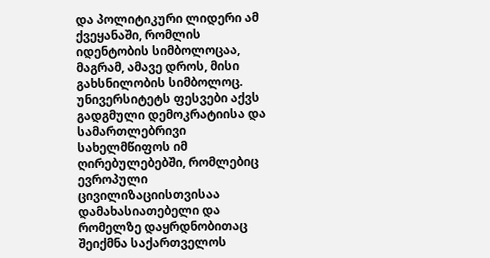და პოლიტიკური ლიდერი ამ ქვეყანაში, რომლის იდენტობის სიმბოლოცაა, მაგრამ, ამავე დროს, მისი გახსნილობის სიმბოლოც. უნივერსიტეტს ფესვები აქვს გადგმული დემოკრატიისა და სამართლებრივი სახელმწიფოს იმ ღირებულებებში, რომლებიც ევროპული ცივილიზაციისთვისაა დამახასიათებელი და რომელზე დაყრდნობითაც შეიქმნა საქართველოს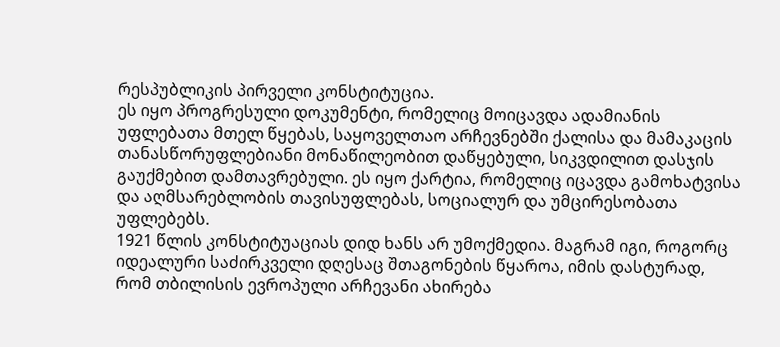რესპუბლიკის პირველი კონსტიტუცია.
ეს იყო პროგრესული დოკუმენტი, რომელიც მოიცავდა ადამიანის უფლებათა მთელ წყებას, საყოველთაო არჩევნებში ქალისა და მამაკაცის თანასწორუფლებიანი მონაწილეობით დაწყებული, სიკვდილით დასჯის გაუქმებით დამთავრებული. ეს იყო ქარტია, რომელიც იცავდა გამოხატვისა და აღმსარებლობის თავისუფლებას, სოციალურ და უმცირესობათა უფლებებს.
1921 წლის კონსტიტუაციას დიდ ხანს არ უმოქმედია. მაგრამ იგი, როგორც იდეალური საძირკველი დღესაც შთაგონების წყაროა, იმის დასტურად, რომ თბილისის ევროპული არჩევანი ახირება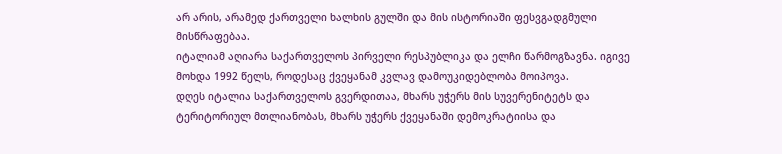არ არის, არამედ ქართველი ხალხის გულში და მის ისტორიაში ფესვგადგმული მისწრაფებაა.
იტალიამ აღიარა საქართველოს პირველი რესპუბლიკა და ელჩი წარმოგზავნა. იგივე მოხდა 1992 წელს, როდესაც ქვეყანამ კვლავ დამოუკიდებლობა მოიპოვა.
დღეს იტალია საქართველოს გვერდითაა, მხარს უჭერს მის სუვერენიტეტს და ტერიტორიულ მთლიანობას, მხარს უჭერს ქვეყანაში დემოკრატიისა და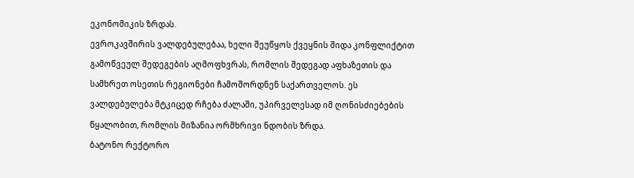ეკონომიკის ზრდას.
ევროკავშირის ვალდებულებაა, ხელი შეუწყოს ქვეყნის შიდა კონფლიქტით გამოწვეულ შედეგების აღმოფხვრას, რომლის შედეგად აფხაზეთის და სამხრეთ ოსეთის რეგიონები ჩამოშორდნენ საქართველოს. ეს ვალდებულება მტკიცედ რჩება ძალაში, უპირველესად იმ ღონისძიებების წყალობით, რომლის მიზანია ორმხრივი ნდობის ზრდა.
ბატონო რექტორო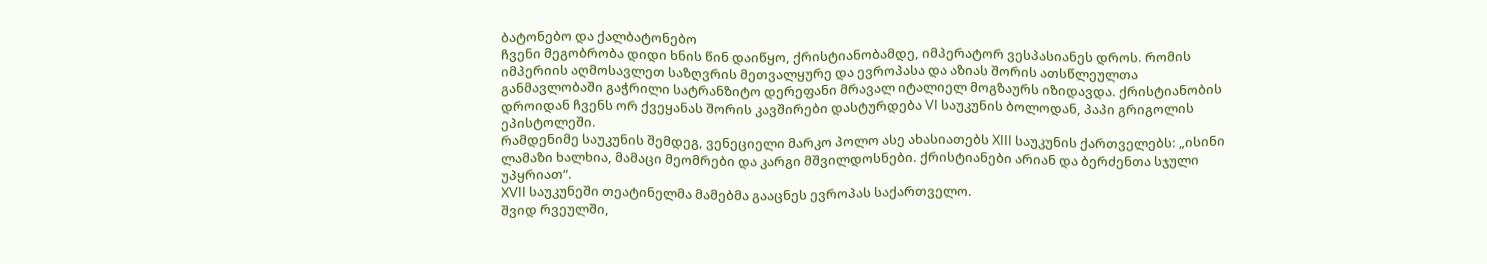ბატონებო და ქალბატონებო
ჩვენი მეგობრობა დიდი ხნის წინ დაიწყო, ქრისტიანობამდე, იმპერატორ ვესპასიანეს დროს. რომის იმპერიის აღმოსავლეთ საზღვრის მეთვალყურე და ევროპასა და აზიას შორის ათსწლეულთა განმავლობაში გაჭრილი სატრანზიტო დერეფანი მრავალ იტალიელ მოგზაურს იზიდავდა. ქრისტიანობის დროიდან ჩვენს ორ ქვეყანას შორის კავშირები დასტურდება VI საუკუნის ბოლოდან, პაპი გრიგოლის ეპისტოლეში.
რამდენიმე საუკუნის შემდეგ, ვენეციელი მარკო პოლო ასე ახასიათებს XIII საუკუნის ქართველებს: „ისინი ლამაზი ხალხია, მამაცი მეომრები და კარგი მშვილდოსნები. ქრისტიანები არიან და ბერძენთა სჯული უპყრიათ“.
XVII საუკუნეში თეატინელმა მამებმა გააცნეს ევროპას საქართველო.
შვიდ რვეულში,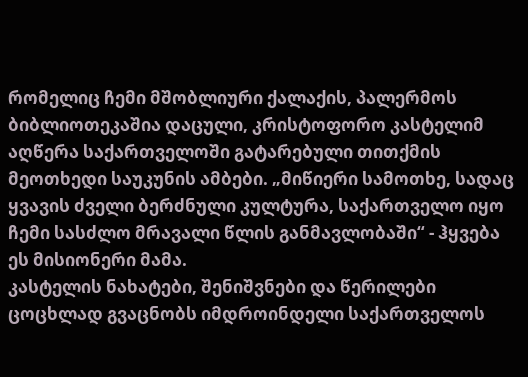რომელიც ჩემი მშობლიური ქალაქის, პალერმოს ბიბლიოთეკაშია დაცული, კრისტოფორო კასტელიმ აღწერა საქართველოში გატარებული თითქმის მეოთხედი საუკუნის ამბები. „მიწიერი სამოთხე, სადაც ყვავის ძველი ბერძნული კულტურა, საქართველო იყო ჩემი სასძლო მრავალი წლის განმავლობაში“ - ჰყვება ეს მისიონერი მამა.
კასტელის ნახატები, შენიშვნები და წერილები ცოცხლად გვაცნობს იმდროინდელი საქართველოს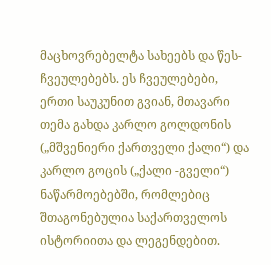მაცხოვრებელტა სახეებს და წეს-ჩვეულებებს. ეს ჩვეულებები, ერთი საუკუნით გვიან, მთავარი თემა გახდა კარლო გოლდონის („მშვენიერი ქართველი ქალი“) და კარლო გოცის („ქალი -გველი“) ნაწარმოებებში, რომლებიც შთაგონებულია საქართველოს ისტორიითა და ლეგენდებით.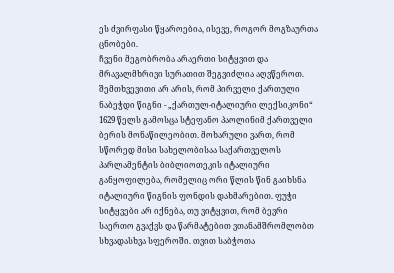ეს ძვირფასი წყაროებია, ისევე, როგორ მოგზაურთა ცნობები.
ჩვენი მეგობრობა არაერთი სიტყვით და მრავალმხრივი სურათით შეგვიძლია აღვწეროთ. შემთხვევითი არ არის, რომ პირველი ქართული ნაბეჭდი წიგნი - „ქართულ-იტალიური ლექსიკონი“ 1629 წელს გამოსცა სტეფანო პაოლინიმ ქართველი ბერის მონაწილეობით. მოხარული ვართ, რომ სწორედ მისი სახელობისაა საქართველოს პარლამენტის ბიბლიოთეკის იტალიური განყოფილება, რომელიც ორი წლის წინ გაიხსნა იტალიური წიგნის ფონდის დახმარებით. ფუჭი სიტყვები არ იქნება, თუ ვიტყვით, რომ ბევრი საერთო გვაქვს და წარმატებით ვთანამშრომლობთ სხვადასხვა სფეროში. თვით საბჭოთა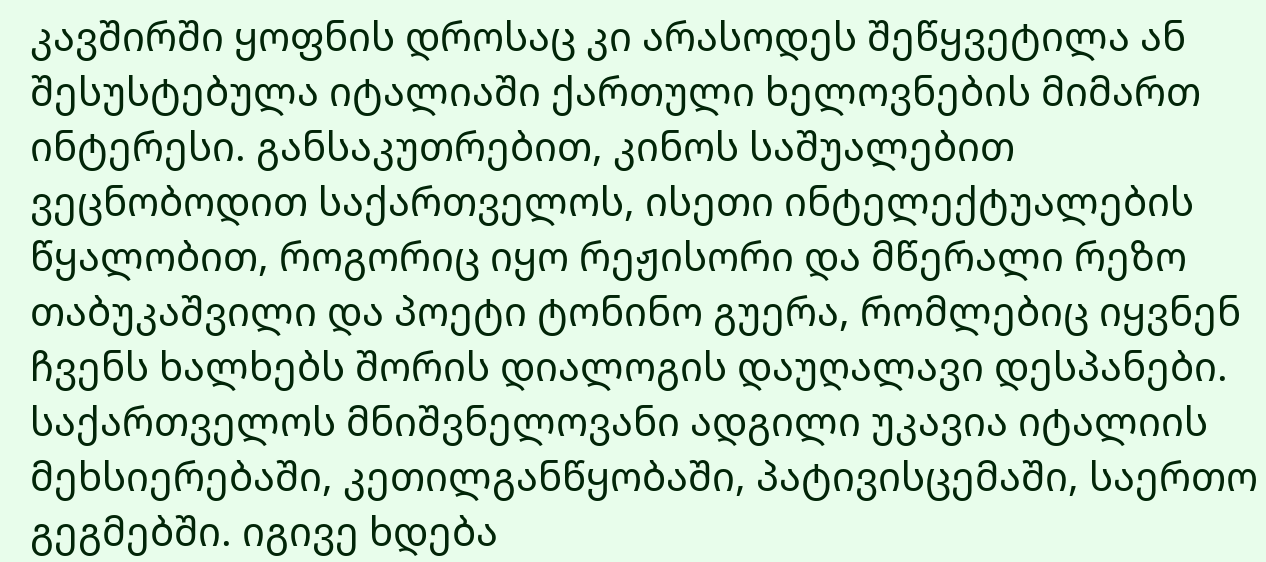კავშირში ყოფნის დროსაც კი არასოდეს შეწყვეტილა ან შესუსტებულა იტალიაში ქართული ხელოვნების მიმართ ინტერესი. განსაკუთრებით, კინოს საშუალებით ვეცნობოდით საქართველოს, ისეთი ინტელექტუალების წყალობით, როგორიც იყო რეჟისორი და მწერალი რეზო თაბუკაშვილი და პოეტი ტონინო გუერა, რომლებიც იყვნენ ჩვენს ხალხებს შორის დიალოგის დაუღალავი დესპანები.
საქართველოს მნიშვნელოვანი ადგილი უკავია იტალიის მეხსიერებაში, კეთილგანწყობაში, პატივისცემაში, საერთო გეგმებში. იგივე ხდება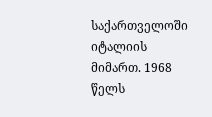საქართველოში იტალიის მიმართ. 1968 წელს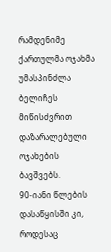რამდენიმე ქართულმა ოჯახმა უმასპინძლა ბელიჩეს მიწისძვრით დაზარალებული ოჯახების ბავშვებს.
90-იანი წლების დასაწყისში კი, როდესაც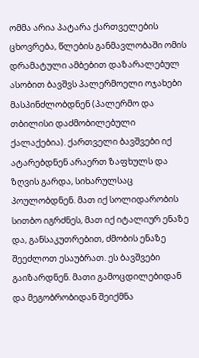ომმა არია პატარა ქართველების ცხოვრება, წლების განმავლობაში ომის დრამატული ამბებით დაზარალებულ ასობით ბავშვს პალერმოელი ოჯახები მასპინძლობდნენ (პალერმო და თბილისი დაძმობილებული ქალაქებია). ქართველი ბავშვები იქ ატარებდნენ არაერთ ზაფხულს და ზღვის გარდა, სიხარულსაც პოულობდნენ. მათ იქ სოლიდარობის სითბო იგრძნეს, მათ იქ იტალიურ ენაზე და, განსაკუთრებით, ძმობის ენაზე შეეძლოთ ესაუბრათ. ეს ბავშვები გაიზარდნენ. მათი გამოცდილებიდან და მეგობრობიდან შეიქმნა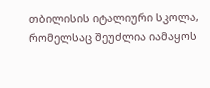თბილისის იტალიური სკოლა, რომელსაც შეუძლია იამაყოს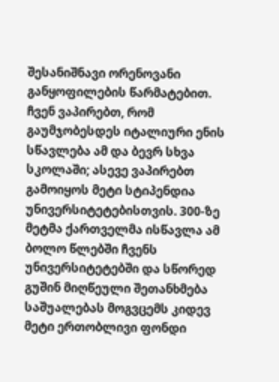შესანიშნავი ორენოვანი განყოფილების წარმატებით. ჩვენ ვაპირებთ, რომ გაუმჯობესდეს იტალიური ენის სწავლება ამ და ბევრ სხვა სკოლაში; ასევე ვაპირებთ გამოიყოს მეტი სტიპენდია უნივერსიტეტებისთვის. 300-ზე მეტმა ქართველმა ისწავლა ამ ბოლო წლებში ჩვენს უნივერსიტეტებში და სწორედ გუშინ მიღწეული შეთანხმება საშუალებას მოგვცემს კიდევ მეტი ერთობლივი ფონდი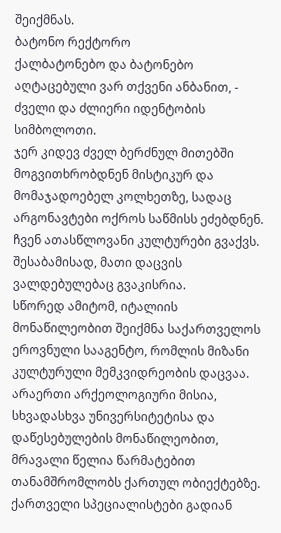შეიქმნას.
ბატონო რექტორო
ქალბატონებო და ბატონებო
აღტაცებული ვარ თქვენი ანბანით, - ძველი და ძლიერი იდენტობის სიმბოლოთი.
ჯერ კიდევ ძველ ბერძნულ მითებში მოგვითხრობდნენ მისტიკურ და მომაჯადოებელ კოლხეთზე, სადაც არგონავტები ოქროს საწმისს ეძებდნენ.
ჩვენ ათასწლოვანი კულტურები გვაქვს. შესაბამისად, მათი დაცვის ვალდებულებაც გვაკისრია.
სწორედ ამიტომ, იტალიის მონაწილეობით შეიქმნა საქართველოს ეროვნული სააგენტო, რომლის მიზანი კულტურული მემკვიდრეობის დაცვაა.
არაერთი არქეოლოგიური მისია, სხვადასხვა უნივერსიტეტისა და დაწესებულების მონაწილეობით, მრავალი წელია წარმატებით თანამშრომლობს ქართულ ობიექტებზე. ქართველი სპეციალისტები გადიან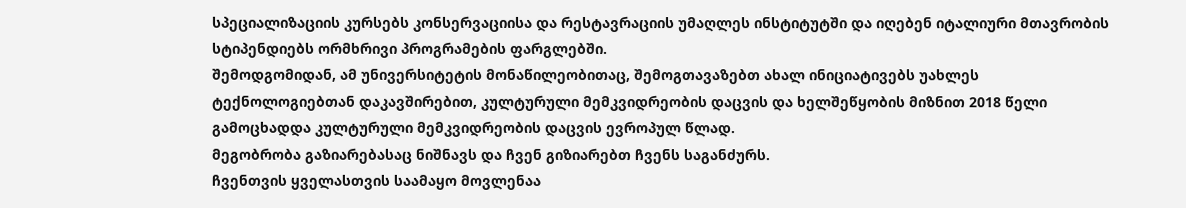სპეციალიზაციის კურსებს კონსერვაციისა და რესტავრაციის უმაღლეს ინსტიტუტში და იღებენ იტალიური მთავრობის სტიპენდიებს ორმხრივი პროგრამების ფარგლებში.
შემოდგომიდან, ამ უნივერსიტეტის მონაწილეობითაც, შემოგთავაზებთ ახალ ინიციატივებს უახლეს ტექნოლოგიებთან დაკავშირებით, კულტურული მემკვიდრეობის დაცვის და ხელშეწყობის მიზნით 2018 წელი გამოცხადდა კულტურული მემკვიდრეობის დაცვის ევროპულ წლად.
მეგობრობა გაზიარებასაც ნიშნავს და ჩვენ გიზიარებთ ჩვენს საგანძურს.
ჩვენთვის ყველასთვის საამაყო მოვლენაა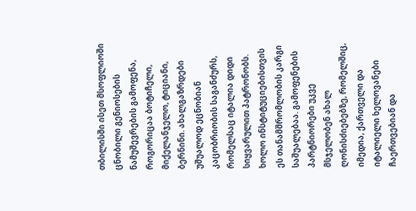თბილისში ისეთ მსოფლიოში ცნობილი გენიოსების ნამუშევრების გამოფენა, როგორიცაა ბოტიჩელი, მიქელანჯელო, ტიციანი, ბერნინი. ახალგაზრდები უშუალოდ ეცნობიან კაცობრიობის საგანძურს, რომელსაც იტალია დიდი სიყვარულით პატრონობს. ხოლო ინსტიტუციებისთვის ეს თანამშრომლობის კარგი საშუალებაა. გამოფენების პარტნიორები უკვე მსჯელობენ ახალ ღონისძიებებზე, რომელშიც, იმედია, ქართველი და იტალიელი ხელოვანები ჩაერთვებიან და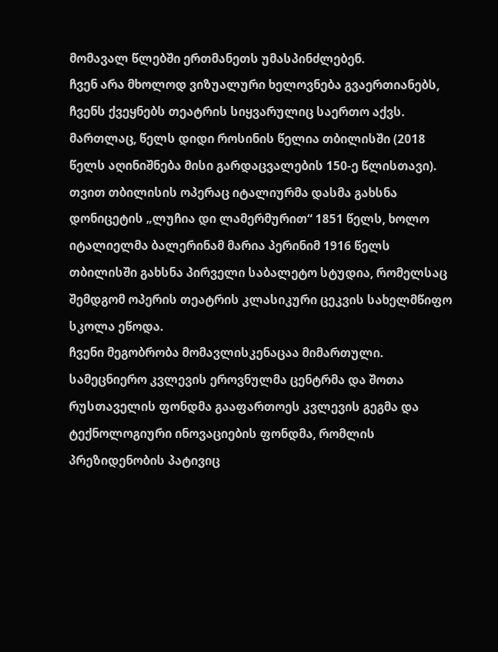მომავალ წლებში ერთმანეთს უმასპინძლებენ.
ჩვენ არა მხოლოდ ვიზუალური ხელოვნება გვაერთიანებს, ჩვენს ქვეყნებს თეატრის სიყვარულიც საერთო აქვს. მართლაც, წელს დიდი როსინის წელია თბილისში (2018 წელს აღინიშნება მისი გარდაცვალების 150-ე წლისთავი).
თვით თბილისის ოპერაც იტალიურმა დასმა გახსნა დონიცეტის „ლუჩია დი ლამერმურით“ 1851 წელს, ხოლო იტალიელმა ბალერინამ მარია პერინიმ 1916 წელს თბილისში გახსნა პირველი საბალეტო სტუდია, რომელსაც შემდგომ ოპერის თეატრის კლასიკური ცეკვის სახელმწიფო სკოლა ეწოდა.
ჩვენი მეგობრობა მომავლისკენაცაა მიმართული. სამეცნიერო კვლევის ეროვნულმა ცენტრმა და შოთა რუსთაველის ფონდმა გააფართოეს კვლევის გეგმა და ტექნოლოგიური ინოვაციების ფონდმა, რომლის პრეზიდენობის პატივიც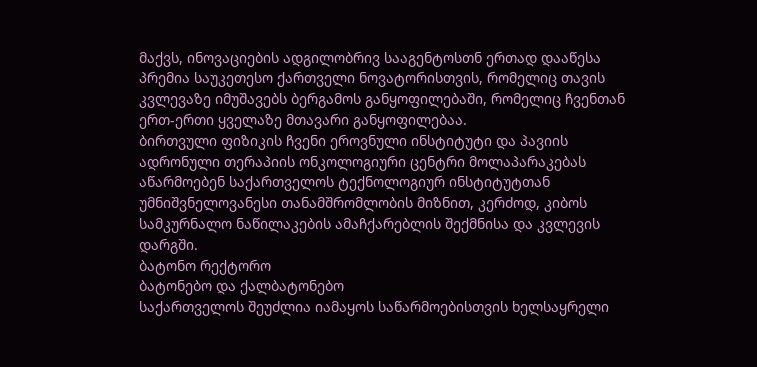მაქვს, ინოვაციების ადგილობრივ სააგენტოსთნ ერთად დააწესა პრემია საუკეთესო ქართველი ნოვატორისთვის, რომელიც თავის კვლევაზე იმუშავებს ბერგამოს განყოფილებაში, რომელიც ჩვენთან ერთ-ერთი ყველაზე მთავარი განყოფილებაა.
ბირთვული ფიზიკის ჩვენი ეროვნული ინსტიტუტი და პავიის ადრონული თერაპიის ონკოლოგიური ცენტრი მოლაპარაკებას აწარმოებენ საქართველოს ტექნოლოგიურ ინსტიტუტთან უმნიშვნელოვანესი თანამშრომლობის მიზნით, კერძოდ, კიბოს სამკურნალო ნაწილაკების ამაჩქარებლის შექმნისა და კვლევის დარგში.
ბატონო რექტორო
ბატონებო და ქალბატონებო
საქართველოს შეუძლია იამაყოს საწარმოებისთვის ხელსაყრელი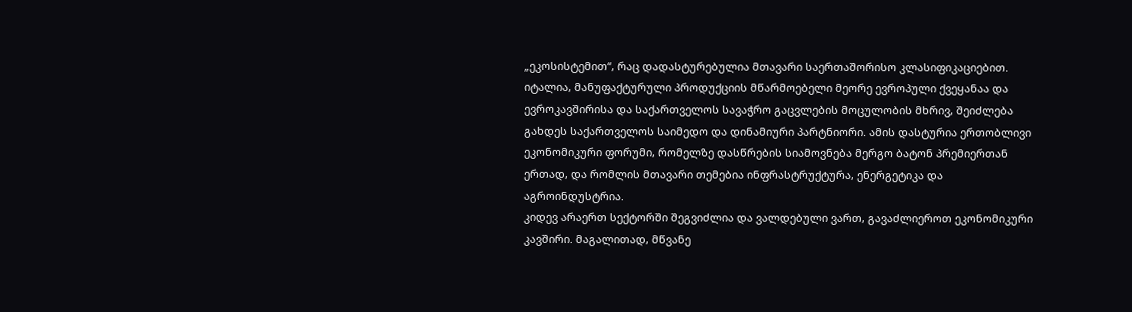„ეკოსისტემით“, რაც დადასტურებულია მთავარი საერთაშორისო კლასიფიკაციებით.
იტალია, მანუფაქტურული პროდუქციის მწარმოებელი მეორე ევროპული ქვეყანაა და ევროკავშირისა და საქართველოს სავაჭრო გაცვლების მოცულობის მხრივ, შეიძლება გახდეს საქართველოს საიმედო და დინამიური პარტნიორი. ამის დასტურია ერთობლივი ეკონომიკური ფორუმი, რომელზე დასწრების სიამოვნება მერგო ბატონ პრემიერთან ერთად, და რომლის მთავარი თემებია ინფრასტრუქტურა, ენერგეტიკა და აგროინდუსტრია.
კიდევ არაერთ სექტორში შეგვიძლია და ვალდებული ვართ, გავაძლიეროთ ეკონომიკური კავშირი. მაგალითად, მწვანე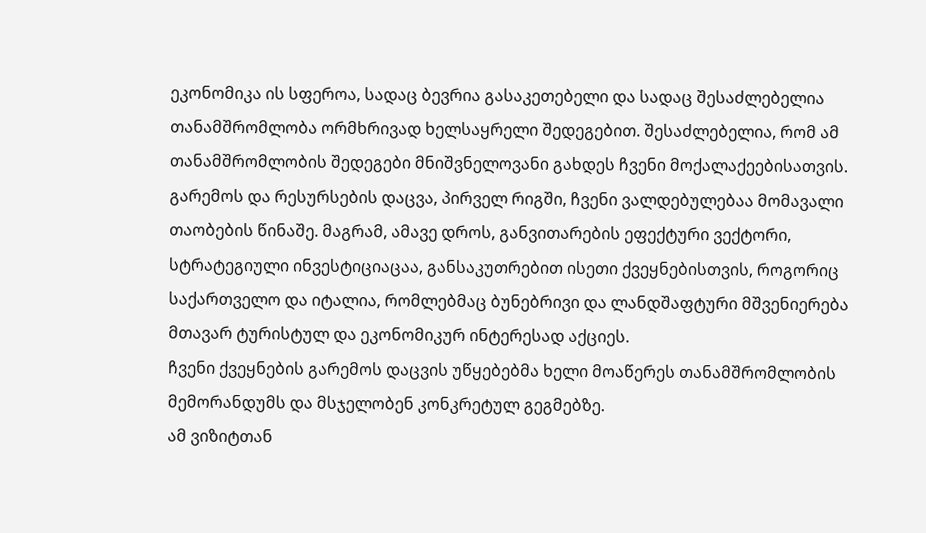ეკონომიკა ის სფეროა, სადაც ბევრია გასაკეთებელი და სადაც შესაძლებელია თანამშრომლობა ორმხრივად ხელსაყრელი შედეგებით. შესაძლებელია, რომ ამ თანამშრომლობის შედეგები მნიშვნელოვანი გახდეს ჩვენი მოქალაქეებისათვის.
გარემოს და რესურსების დაცვა, პირველ რიგში, ჩვენი ვალდებულებაა მომავალი თაობების წინაშე. მაგრამ, ამავე დროს, განვითარების ეფექტური ვექტორი, სტრატეგიული ინვესტიციაცაა, განსაკუთრებით ისეთი ქვეყნებისთვის, როგორიც საქართველო და იტალია, რომლებმაც ბუნებრივი და ლანდშაფტური მშვენიერება მთავარ ტურისტულ და ეკონომიკურ ინტერესად აქციეს.
ჩვენი ქვეყნების გარემოს დაცვის უწყებებმა ხელი მოაწერეს თანამშრომლობის მემორანდუმს და მსჯელობენ კონკრეტულ გეგმებზე.
ამ ვიზიტთან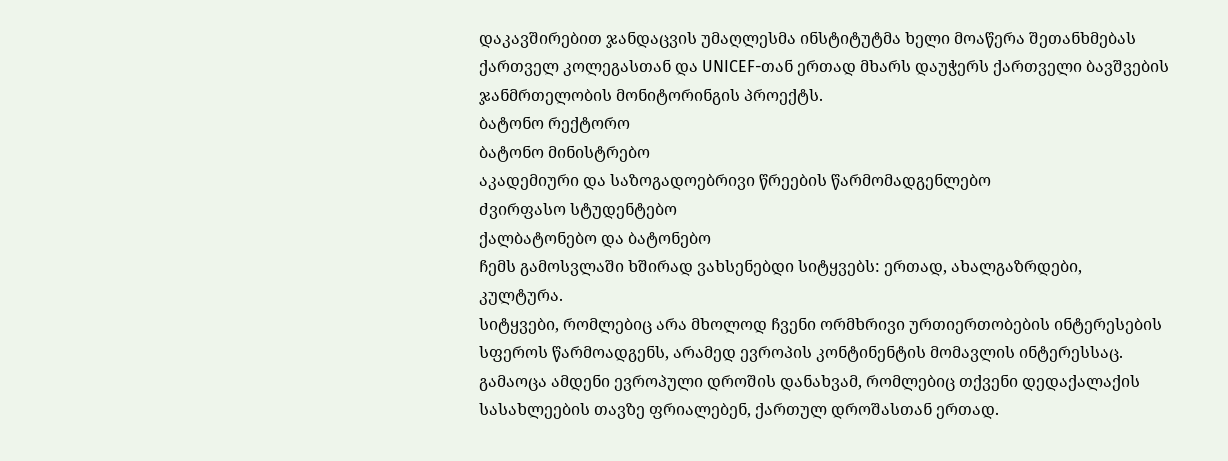დაკავშირებით ჯანდაცვის უმაღლესმა ინსტიტუტმა ხელი მოაწერა შეთანხმებას ქართველ კოლეგასთან და UNICEF-თან ერთად მხარს დაუჭერს ქართველი ბავშვების ჯანმრთელობის მონიტორინგის პროექტს.
ბატონო რექტორო
ბატონო მინისტრებო
აკადემიური და საზოგადოებრივი წრეების წარმომადგენლებო
ძვირფასო სტუდენტებო
ქალბატონებო და ბატონებო
ჩემს გამოსვლაში ხშირად ვახსენებდი სიტყვებს: ერთად, ახალგაზრდები, კულტურა.
სიტყვები, რომლებიც არა მხოლოდ ჩვენი ორმხრივი ურთიერთობების ინტერესების სფეროს წარმოადგენს, არამედ ევროპის კონტინენტის მომავლის ინტერესსაც.
გამაოცა ამდენი ევროპული დროშის დანახვამ, რომლებიც თქვენი დედაქალაქის სასახლეების თავზე ფრიალებენ, ქართულ დროშასთან ერთად.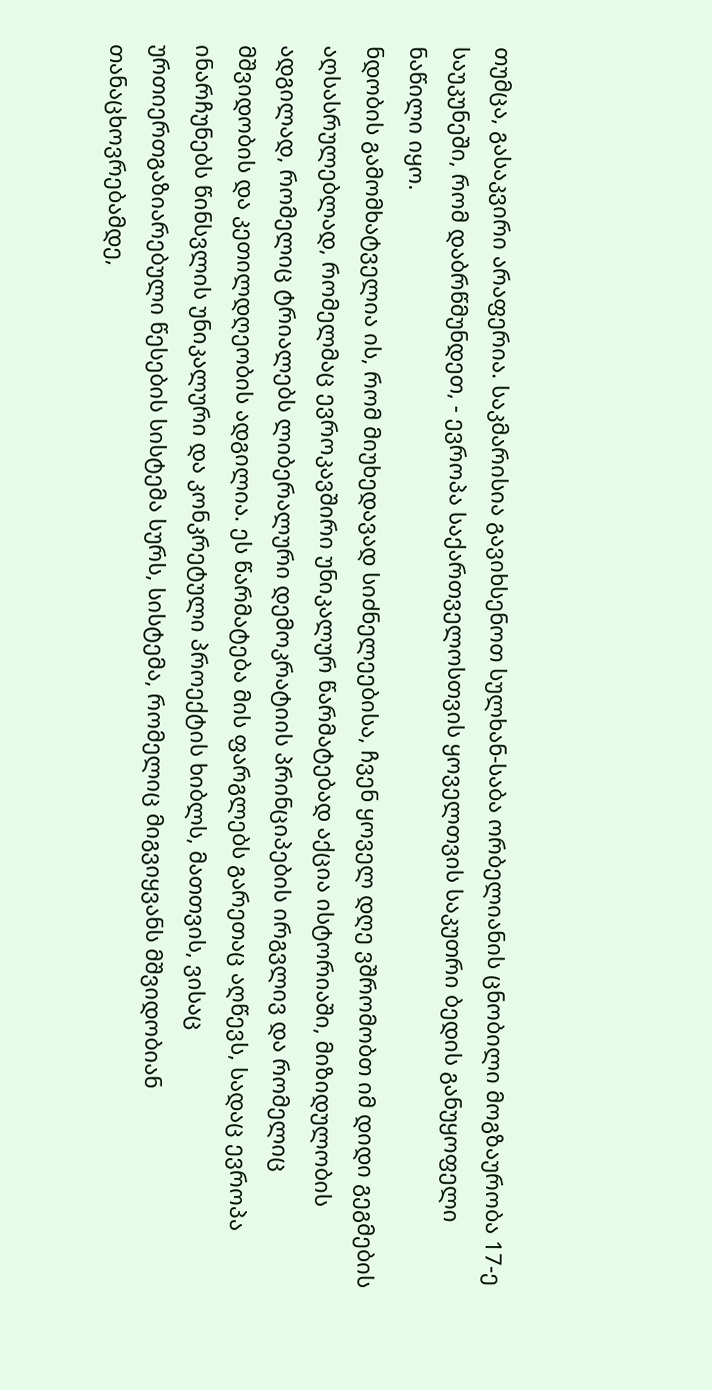თუმცა, გასაკვირი არაფერია. საკმარისია გავიხსენოთ სულხან-საბა ორბელიანის ცნობილი მოგზაურობა 17-ე საუკუნეში, რომ დაბრწმუნდეთ, - ევროპა საქართველოსთვის ყოველთვის საკუთრი ბედის განუყოფელი ნაწილი იყო.
ნდობის გამომხატველია ის, რომ მიუხედავად სიძნელეებისა, ჩვენ ყოველ დღე ვშრომობთ იმ დიდი გეგმების აღსასრულებლად, რომელმაც ევროკავშირი უნიკალურ წარმატებად აქცია ისტორიაში, მიზიდულობის ადგილად, რომელიც ტრიალებს ლიბერალური დემოკრატიის პრინციპების ირგვლივ და რომელიც მშვიდობის და კეთილდღეობის ადგილია. ეს წარმატება მის ფარგლებს გარეთაც აღწევს, სადაც ევროპა ინარჩუნებს წინსვლის უნიკალური და კონკრეტული პროექტის ხიბლს, მათთვის, ვისაც ურთიერთგაზიარებული წესების სისტემა სურს, სისტემა, რომელიც მიგვიყვანს მშვიდობიან თანაცხოვრებამდე,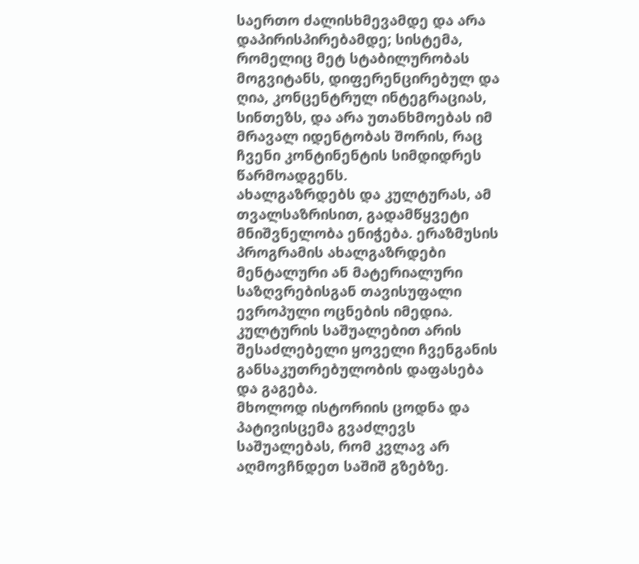საერთო ძალისხმევამდე და არა დაპირისპირებამდე; სისტემა, რომელიც მეტ სტაბილურობას მოგვიტანს, დიფერენცირებულ და ღია, კონცენტრულ ინტეგრაციას, სინთეზს, და არა უთანხმოებას იმ მრავალ იდენტობას შორის, რაც ჩვენი კონტინენტის სიმდიდრეს წარმოადგენს.
ახალგაზრდებს და კულტურას, ამ თვალსაზრისით, გადამწყვეტი მნიშვნელობა ენიჭება. ერაზმუსის პროგრამის ახალგაზრდები მენტალური ან მატერიალური საზღვრებისგან თავისუფალი ევროპული ოცნების იმედია. კულტურის საშუალებით არის შესაძლებელი ყოველი ჩვენგანის განსაკუთრებულობის დაფასება და გაგება.
მხოლოდ ისტორიის ცოდნა და პატივისცემა გვაძლევს საშუალებას, რომ კვლავ არ აღმოვჩნდეთ საშიშ გზებზე.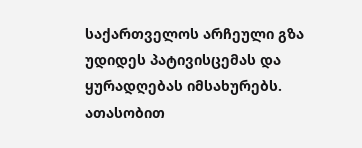საქართველოს არჩეული გზა უდიდეს პატივისცემას და ყურადღებას იმსახურებს.
ათასობით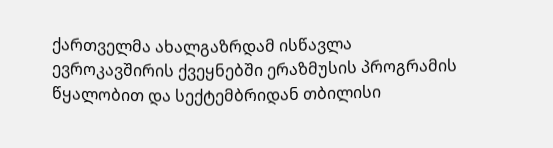ქართველმა ახალგაზრდამ ისწავლა ევროკავშირის ქვეყნებში ერაზმუსის პროგრამის წყალობით და სექტემბრიდან თბილისი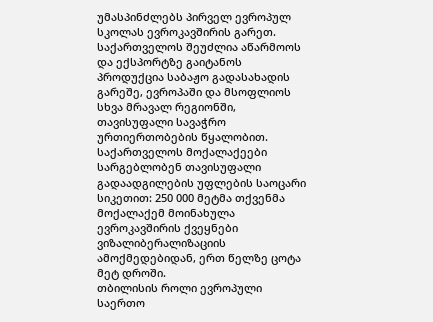უმასპინძლებს პირველ ევროპულ სკოლას ევროკავშირის გარეთ.
საქართველოს შეუძლია აწარმოოს და ექსპორტზე გაიტანოს პროდუქცია საბაჟო გადასახადის გარეშე, ევროპაში და მსოფლიოს სხვა მრავალ რეგიონში, თავისუფალი სავაჭრო ურთიერთობების წყალობით.
საქართველოს მოქალაქეები სარგებლობენ თავისუფალი გადაადგილების უფლების საოცარი სიკეთით: 250 000 მეტმა თქვენმა მოქალაქემ მოინახულა ევროკავშირის ქვეყნები ვიზალიბერალიზაციის ამოქმედებიდან, ერთ წელზე ცოტა მეტ დროში.
თბილისის როლი ევროპული საერთო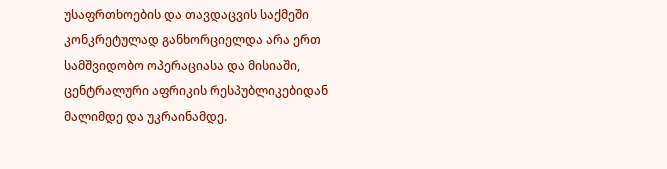უსაფრთხოების და თავდაცვის საქმეში კონკრეტულად განხორციელდა არა ერთ სამშვიდობო ოპერაციასა და მისიაში, ცენტრალური აფრიკის რესპუბლიკებიდან მალიმდე და უკრაინამდე.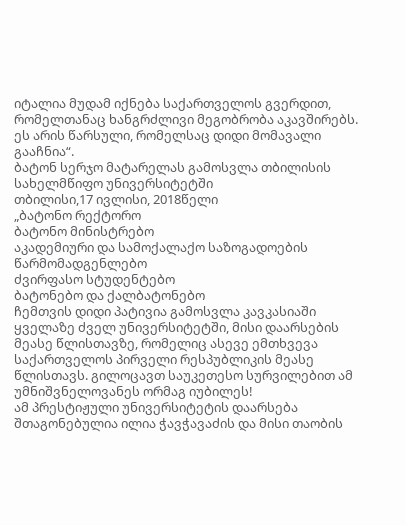იტალია მუდამ იქნება საქართველოს გვერდით, რომელთანაც ხანგრძლივი მეგობრობა აკავშირებს. ეს არის წარსული, რომელსაც დიდი მომავალი გააჩნია“.
ბატონ სერჯო მატარელას გამოსვლა თბილისის სახელმწიფო უნივერსიტეტში
თბილისი,17 ივლისი, 2018წელი
„ბატონო რექტორო
ბატონო მინისტრებო
აკადემიური და სამოქალაქო საზოგადოების წარმომადგენლებო
ძვირფასო სტუდენტებო
ბატონებო და ქალბატონებო
ჩემთვის დიდი პატივია გამოსვლა კავკასიაში ყველაზე ძველ უნივერსიტეტში, მისი დაარსების მეასე წლისთავზე, რომელიც ასევე ემთხვევა საქართველოს პირველი რესპუბლიკის მეასე წლისთავს. გილოცავთ საუკეთესო სურვილებით ამ უმნიშვნელოვანეს ორმაგ იუბილეს!
ამ პრესტიჟული უნივერსიტეტის დაარსება შთაგონებულია ილია ჭავჭავაძის და მისი თაობის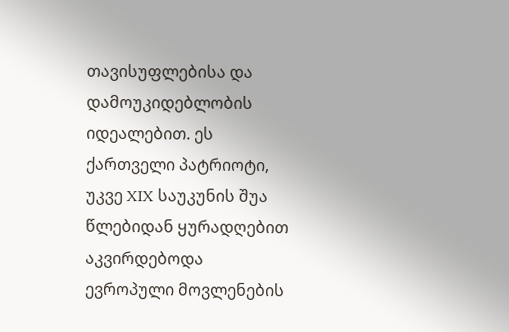თავისუფლებისა და დამოუკიდებლობის იდეალებით. ეს ქართველი პატრიოტი, უკვე XIX საუკუნის შუა წლებიდან ყურადღებით აკვირდებოდა ევროპული მოვლენების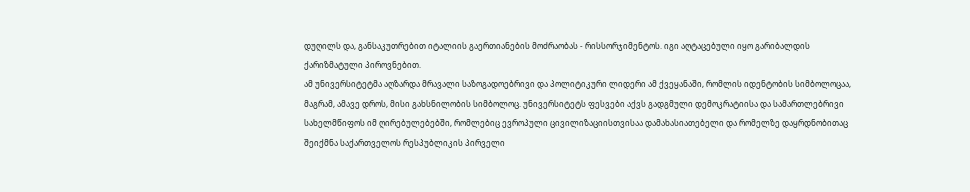დუღილს და, განსაკუთრებით იტალიის გაერთიანების მოძრაობას - რისსორჯიმენტოს. იგი აღტაცებული იყო გარიბალდის ქარიზმატული პიროვნებით.
ამ უნივერსიტეტმა აღზარდა მრავალი საზოგადოებრივი და პოლიტიკური ლიდერი ამ ქვეყანაში, რომლის იდენტობის სიმბოლოცაა, მაგრამ, ამავე დროს, მისი გახსნილობის სიმბოლოც. უნივერსიტეტს ფესვები აქვს გადგმული დემოკრატიისა და სამართლებრივი სახელმწიფოს იმ ღირებულებებში, რომლებიც ევროპული ცივილიზაციისთვისაა დამახასიათებელი და რომელზე დაყრდნობითაც შეიქმნა საქართველოს რესპუბლიკის პირველი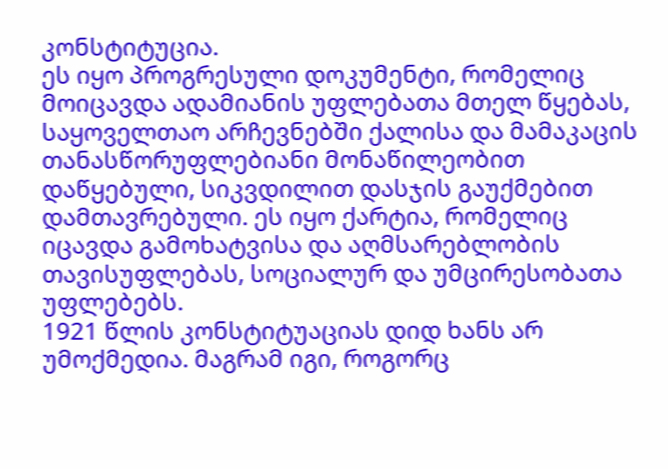კონსტიტუცია.
ეს იყო პროგრესული დოკუმენტი, რომელიც მოიცავდა ადამიანის უფლებათა მთელ წყებას, საყოველთაო არჩევნებში ქალისა და მამაკაცის თანასწორუფლებიანი მონაწილეობით დაწყებული, სიკვდილით დასჯის გაუქმებით დამთავრებული. ეს იყო ქარტია, რომელიც იცავდა გამოხატვისა და აღმსარებლობის თავისუფლებას, სოციალურ და უმცირესობათა უფლებებს.
1921 წლის კონსტიტუაციას დიდ ხანს არ უმოქმედია. მაგრამ იგი, როგორც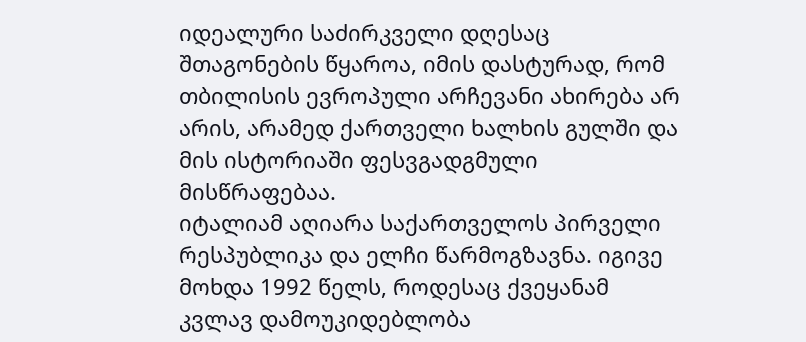იდეალური საძირკველი დღესაც შთაგონების წყაროა, იმის დასტურად, რომ თბილისის ევროპული არჩევანი ახირება არ არის, არამედ ქართველი ხალხის გულში და მის ისტორიაში ფესვგადგმული მისწრაფებაა.
იტალიამ აღიარა საქართველოს პირველი რესპუბლიკა და ელჩი წარმოგზავნა. იგივე მოხდა 1992 წელს, როდესაც ქვეყანამ კვლავ დამოუკიდებლობა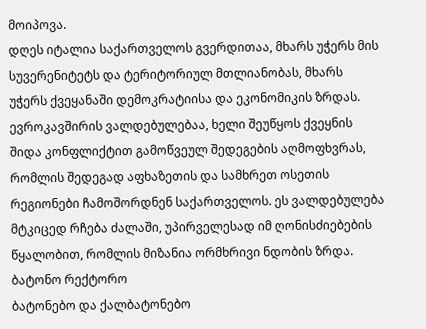მოიპოვა.
დღეს იტალია საქართველოს გვერდითაა, მხარს უჭერს მის სუვერენიტეტს და ტერიტორიულ მთლიანობას, მხარს უჭერს ქვეყანაში დემოკრატიისა და ეკონომიკის ზრდას.
ევროკავშირის ვალდებულებაა, ხელი შეუწყოს ქვეყნის შიდა კონფლიქტით გამოწვეულ შედეგების აღმოფხვრას, რომლის შედეგად აფხაზეთის და სამხრეთ ოსეთის რეგიონები ჩამოშორდნენ საქართველოს. ეს ვალდებულება მტკიცედ რჩება ძალაში, უპირველესად იმ ღონისძიებების წყალობით, რომლის მიზანია ორმხრივი ნდობის ზრდა.
ბატონო რექტორო
ბატონებო და ქალბატონებო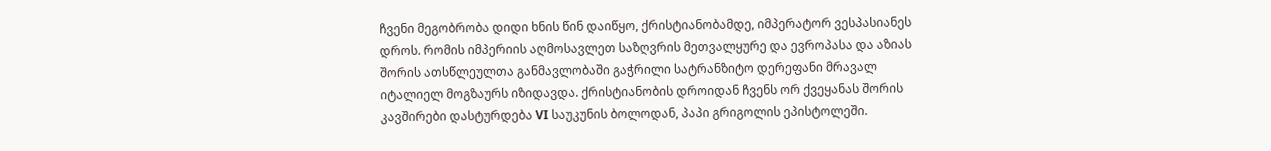ჩვენი მეგობრობა დიდი ხნის წინ დაიწყო, ქრისტიანობამდე, იმპერატორ ვესპასიანეს დროს. რომის იმპერიის აღმოსავლეთ საზღვრის მეთვალყურე და ევროპასა და აზიას შორის ათსწლეულთა განმავლობაში გაჭრილი სატრანზიტო დერეფანი მრავალ იტალიელ მოგზაურს იზიდავდა. ქრისტიანობის დროიდან ჩვენს ორ ქვეყანას შორის კავშირები დასტურდება VI საუკუნის ბოლოდან, პაპი გრიგოლის ეპისტოლეში.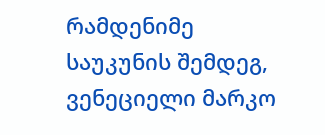რამდენიმე საუკუნის შემდეგ, ვენეციელი მარკო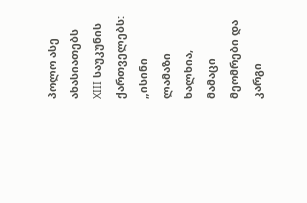პოლო ასე ახასიათებს XIII საუკუნის ქართველებს: „ისინი ლამაზი ხალხია, მამაცი მეომრები და კარგი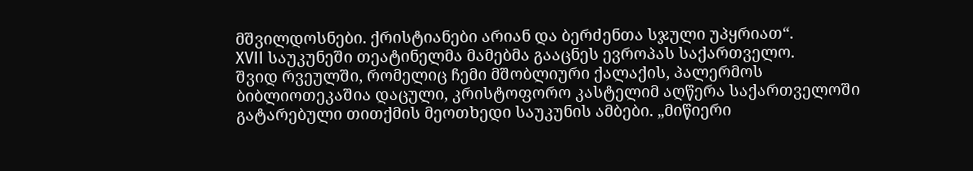მშვილდოსნები. ქრისტიანები არიან და ბერძენთა სჯული უპყრიათ“.
XVII საუკუნეში თეატინელმა მამებმა გააცნეს ევროპას საქართველო.
შვიდ რვეულში, რომელიც ჩემი მშობლიური ქალაქის, პალერმოს ბიბლიოთეკაშია დაცული, კრისტოფორო კასტელიმ აღწერა საქართველოში გატარებული თითქმის მეოთხედი საუკუნის ამბები. „მიწიერი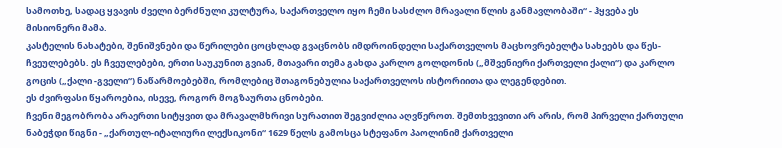სამოთხე, სადაც ყვავის ძველი ბერძნული კულტურა, საქართველო იყო ჩემი სასძლო მრავალი წლის განმავლობაში“ - ჰყვება ეს მისიონერი მამა.
კასტელის ნახატები, შენიშვნები და წერილები ცოცხლად გვაცნობს იმდროინდელი საქართველოს მაცხოვრებელტა სახეებს და წეს-ჩვეულებებს. ეს ჩვეულებები, ერთი საუკუნით გვიან, მთავარი თემა გახდა კარლო გოლდონის („მშვენიერი ქართველი ქალი“) და კარლო გოცის („ქალი -გველი“) ნაწარმოებებში, რომლებიც შთაგონებულია საქართველოს ისტორიითა და ლეგენდებით.
ეს ძვირფასი წყაროებია, ისევე, როგორ მოგზაურთა ცნობები.
ჩვენი მეგობრობა არაერთი სიტყვით და მრავალმხრივი სურათით შეგვიძლია აღვწეროთ. შემთხვევითი არ არის, რომ პირველი ქართული ნაბეჭდი წიგნი - „ქართულ-იტალიური ლექსიკონი“ 1629 წელს გამოსცა სტეფანო პაოლინიმ ქართველი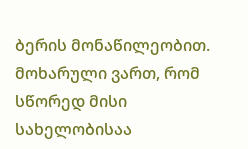ბერის მონაწილეობით. მოხარული ვართ, რომ სწორედ მისი სახელობისაა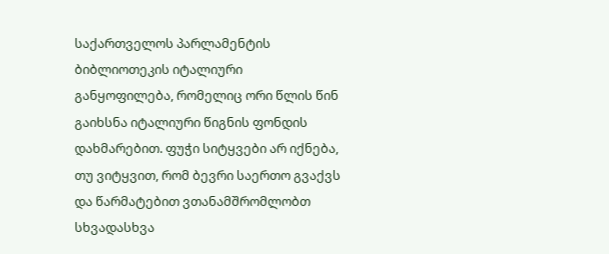საქართველოს პარლამენტის ბიბლიოთეკის იტალიური განყოფილება, რომელიც ორი წლის წინ გაიხსნა იტალიური წიგნის ფონდის დახმარებით. ფუჭი სიტყვები არ იქნება, თუ ვიტყვით, რომ ბევრი საერთო გვაქვს და წარმატებით ვთანამშრომლობთ სხვადასხვა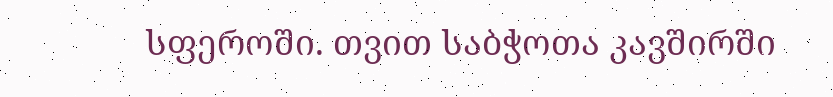სფეროში. თვით საბჭოთა კავშირში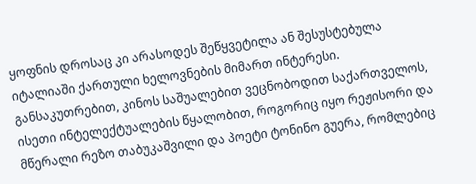ყოფნის დროსაც კი არასოდეს შეწყვეტილა ან შესუსტებულა იტალიაში ქართული ხელოვნების მიმართ ინტერესი. განსაკუთრებით, კინოს საშუალებით ვეცნობოდით საქართველოს, ისეთი ინტელექტუალების წყალობით, როგორიც იყო რეჟისორი და მწერალი რეზო თაბუკაშვილი და პოეტი ტონინო გუერა, რომლებიც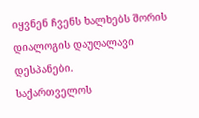იყვნენ ჩვენს ხალხებს შორის დიალოგის დაუღალავი დესპანები.
საქართველოს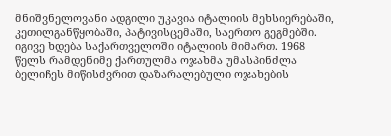მნიშვნელოვანი ადგილი უკავია იტალიის მეხსიერებაში, კეთილგანწყობაში, პატივისცემაში, საერთო გეგმებში. იგივე ხდება საქართველოში იტალიის მიმართ. 1968 წელს რამდენიმე ქართულმა ოჯახმა უმასპინძლა ბელიჩეს მიწისძვრით დაზარალებული ოჯახების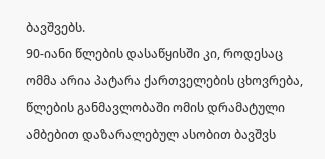ბავშვებს.
90-იანი წლების დასაწყისში კი, როდესაც ომმა არია პატარა ქართველების ცხოვრება, წლების განმავლობაში ომის დრამატული ამბებით დაზარალებულ ასობით ბავშვს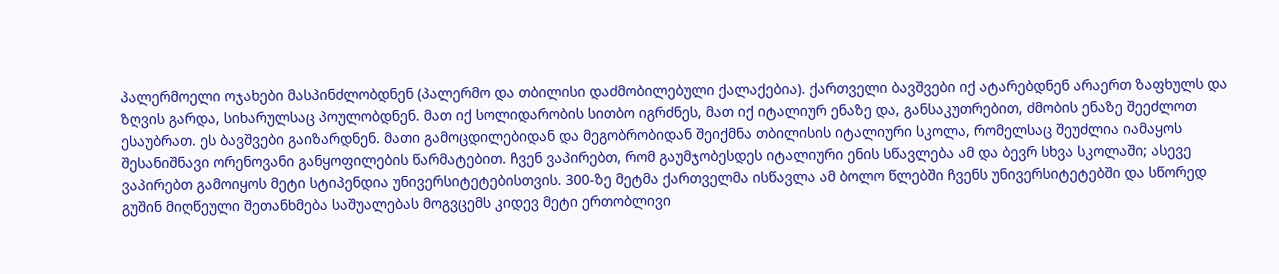პალერმოელი ოჯახები მასპინძლობდნენ (პალერმო და თბილისი დაძმობილებული ქალაქებია). ქართველი ბავშვები იქ ატარებდნენ არაერთ ზაფხულს და ზღვის გარდა, სიხარულსაც პოულობდნენ. მათ იქ სოლიდარობის სითბო იგრძნეს, მათ იქ იტალიურ ენაზე და, განსაკუთრებით, ძმობის ენაზე შეეძლოთ ესაუბრათ. ეს ბავშვები გაიზარდნენ. მათი გამოცდილებიდან და მეგობრობიდან შეიქმნა თბილისის იტალიური სკოლა, რომელსაც შეუძლია იამაყოს შესანიშნავი ორენოვანი განყოფილების წარმატებით. ჩვენ ვაპირებთ, რომ გაუმჯობესდეს იტალიური ენის სწავლება ამ და ბევრ სხვა სკოლაში; ასევე ვაპირებთ გამოიყოს მეტი სტიპენდია უნივერსიტეტებისთვის. 300-ზე მეტმა ქართველმა ისწავლა ამ ბოლო წლებში ჩვენს უნივერსიტეტებში და სწორედ გუშინ მიღწეული შეთანხმება საშუალებას მოგვცემს კიდევ მეტი ერთობლივი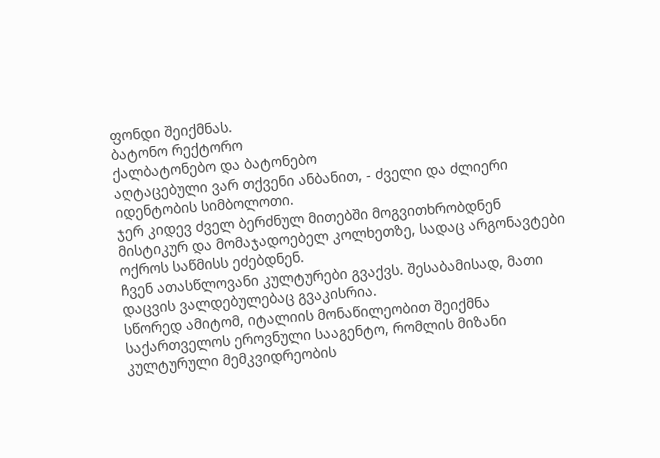ფონდი შეიქმნას.
ბატონო რექტორო
ქალბატონებო და ბატონებო
აღტაცებული ვარ თქვენი ანბანით, - ძველი და ძლიერი იდენტობის სიმბოლოთი.
ჯერ კიდევ ძველ ბერძნულ მითებში მოგვითხრობდნენ მისტიკურ და მომაჯადოებელ კოლხეთზე, სადაც არგონავტები ოქროს საწმისს ეძებდნენ.
ჩვენ ათასწლოვანი კულტურები გვაქვს. შესაბამისად, მათი დაცვის ვალდებულებაც გვაკისრია.
სწორედ ამიტომ, იტალიის მონაწილეობით შეიქმნა საქართველოს ეროვნული სააგენტო, რომლის მიზანი კულტურული მემკვიდრეობის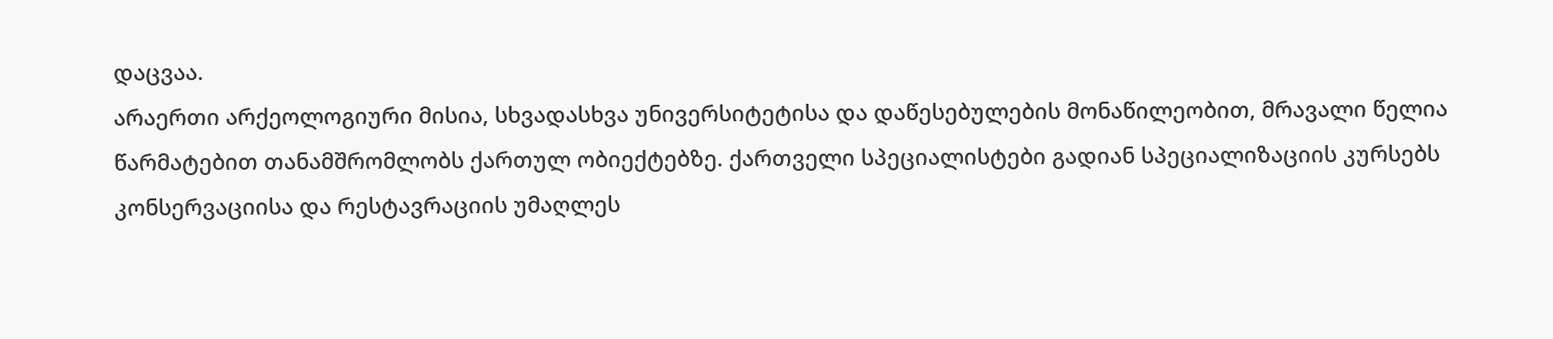დაცვაა.
არაერთი არქეოლოგიური მისია, სხვადასხვა უნივერსიტეტისა და დაწესებულების მონაწილეობით, მრავალი წელია წარმატებით თანამშრომლობს ქართულ ობიექტებზე. ქართველი სპეციალისტები გადიან სპეციალიზაციის კურსებს კონსერვაციისა და რესტავრაციის უმაღლეს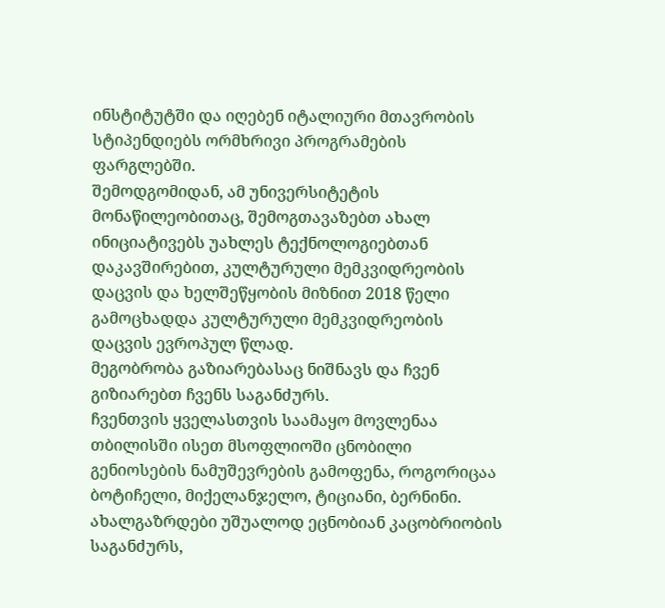ინსტიტუტში და იღებენ იტალიური მთავრობის სტიპენდიებს ორმხრივი პროგრამების ფარგლებში.
შემოდგომიდან, ამ უნივერსიტეტის მონაწილეობითაც, შემოგთავაზებთ ახალ ინიციატივებს უახლეს ტექნოლოგიებთან დაკავშირებით, კულტურული მემკვიდრეობის დაცვის და ხელშეწყობის მიზნით 2018 წელი გამოცხადდა კულტურული მემკვიდრეობის დაცვის ევროპულ წლად.
მეგობრობა გაზიარებასაც ნიშნავს და ჩვენ გიზიარებთ ჩვენს საგანძურს.
ჩვენთვის ყველასთვის საამაყო მოვლენაა თბილისში ისეთ მსოფლიოში ცნობილი გენიოსების ნამუშევრების გამოფენა, როგორიცაა ბოტიჩელი, მიქელანჯელო, ტიციანი, ბერნინი. ახალგაზრდები უშუალოდ ეცნობიან კაცობრიობის საგანძურს,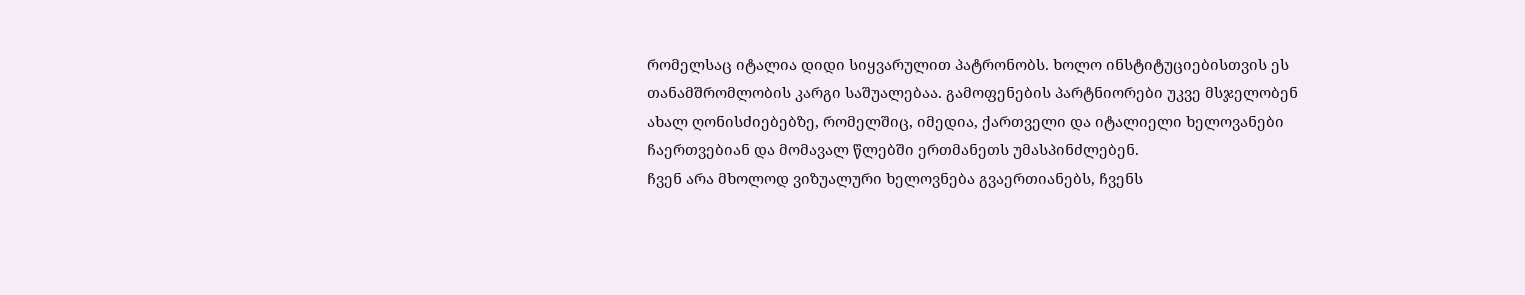რომელსაც იტალია დიდი სიყვარულით პატრონობს. ხოლო ინსტიტუციებისთვის ეს თანამშრომლობის კარგი საშუალებაა. გამოფენების პარტნიორები უკვე მსჯელობენ ახალ ღონისძიებებზე, რომელშიც, იმედია, ქართველი და იტალიელი ხელოვანები ჩაერთვებიან და მომავალ წლებში ერთმანეთს უმასპინძლებენ.
ჩვენ არა მხოლოდ ვიზუალური ხელოვნება გვაერთიანებს, ჩვენს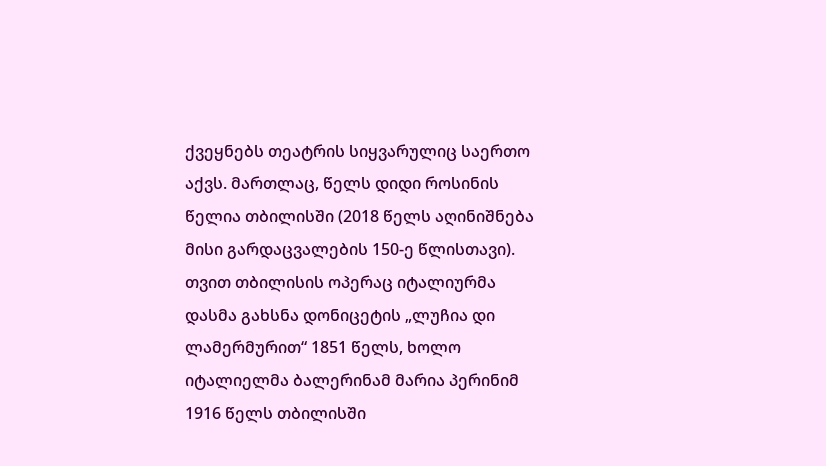ქვეყნებს თეატრის სიყვარულიც საერთო აქვს. მართლაც, წელს დიდი როსინის წელია თბილისში (2018 წელს აღინიშნება მისი გარდაცვალების 150-ე წლისთავი).
თვით თბილისის ოპერაც იტალიურმა დასმა გახსნა დონიცეტის „ლუჩია დი ლამერმურით“ 1851 წელს, ხოლო იტალიელმა ბალერინამ მარია პერინიმ 1916 წელს თბილისში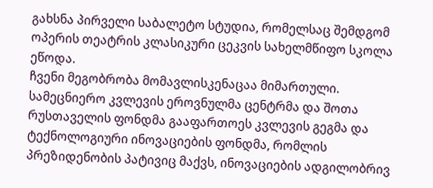გახსნა პირველი საბალეტო სტუდია, რომელსაც შემდგომ ოპერის თეატრის კლასიკური ცეკვის სახელმწიფო სკოლა ეწოდა.
ჩვენი მეგობრობა მომავლისკენაცაა მიმართული. სამეცნიერო კვლევის ეროვნულმა ცენტრმა და შოთა რუსთაველის ფონდმა გააფართოეს კვლევის გეგმა და ტექნოლოგიური ინოვაციების ფონდმა, რომლის პრეზიდენობის პატივიც მაქვს, ინოვაციების ადგილობრივ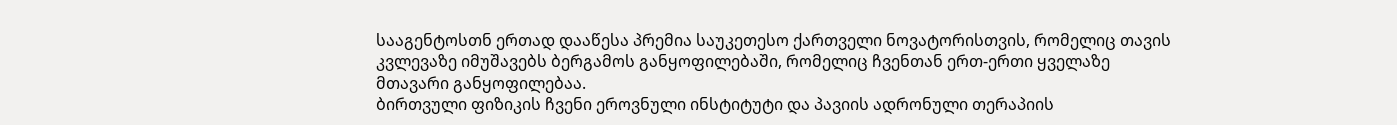სააგენტოსთნ ერთად დააწესა პრემია საუკეთესო ქართველი ნოვატორისთვის, რომელიც თავის კვლევაზე იმუშავებს ბერგამოს განყოფილებაში, რომელიც ჩვენთან ერთ-ერთი ყველაზე მთავარი განყოფილებაა.
ბირთვული ფიზიკის ჩვენი ეროვნული ინსტიტუტი და პავიის ადრონული თერაპიის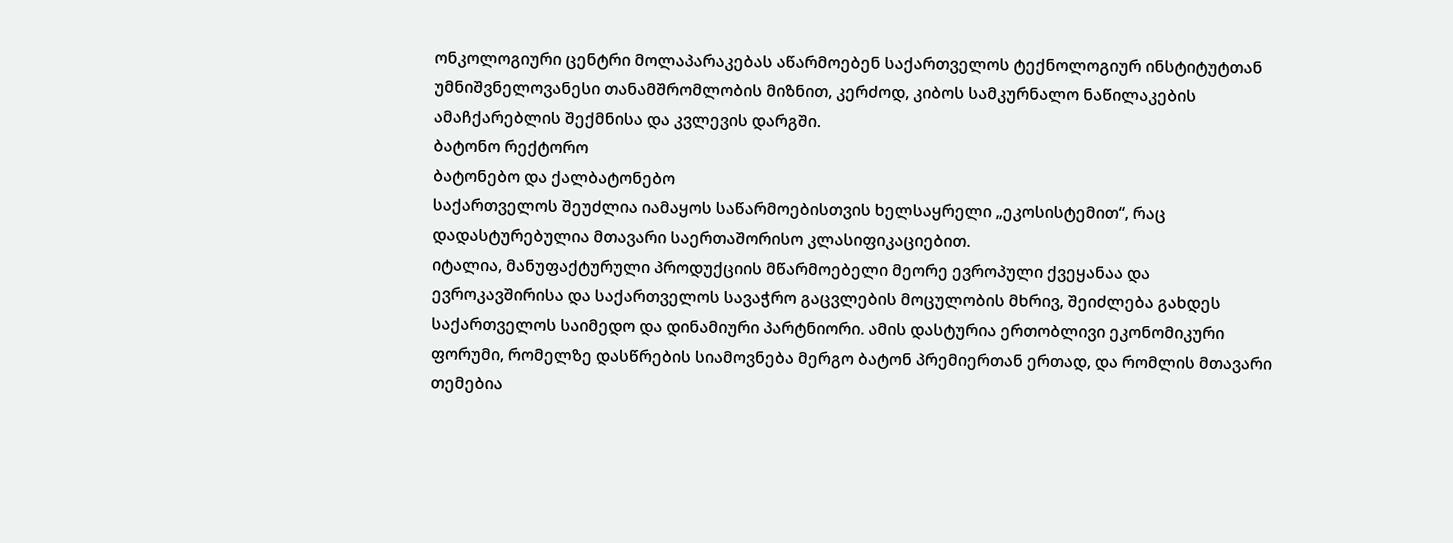ონკოლოგიური ცენტრი მოლაპარაკებას აწარმოებენ საქართველოს ტექნოლოგიურ ინსტიტუტთან უმნიშვნელოვანესი თანამშრომლობის მიზნით, კერძოდ, კიბოს სამკურნალო ნაწილაკების ამაჩქარებლის შექმნისა და კვლევის დარგში.
ბატონო რექტორო
ბატონებო და ქალბატონებო
საქართველოს შეუძლია იამაყოს საწარმოებისთვის ხელსაყრელი „ეკოსისტემით“, რაც დადასტურებულია მთავარი საერთაშორისო კლასიფიკაციებით.
იტალია, მანუფაქტურული პროდუქციის მწარმოებელი მეორე ევროპული ქვეყანაა და ევროკავშირისა და საქართველოს სავაჭრო გაცვლების მოცულობის მხრივ, შეიძლება გახდეს საქართველოს საიმედო და დინამიური პარტნიორი. ამის დასტურია ერთობლივი ეკონომიკური ფორუმი, რომელზე დასწრების სიამოვნება მერგო ბატონ პრემიერთან ერთად, და რომლის მთავარი თემებია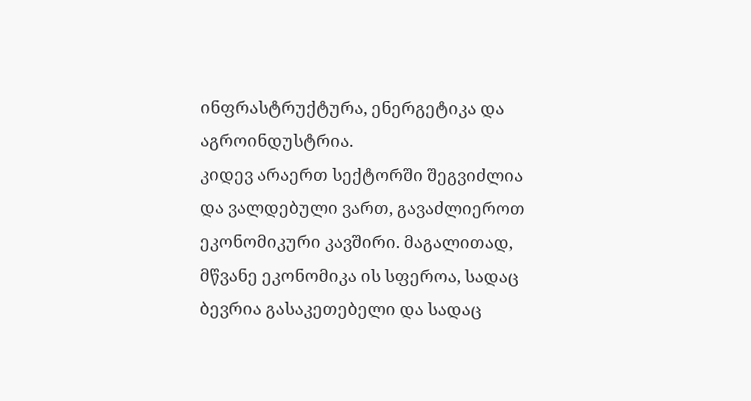ინფრასტრუქტურა, ენერგეტიკა და აგროინდუსტრია.
კიდევ არაერთ სექტორში შეგვიძლია და ვალდებული ვართ, გავაძლიეროთ ეკონომიკური კავშირი. მაგალითად, მწვანე ეკონომიკა ის სფეროა, სადაც ბევრია გასაკეთებელი და სადაც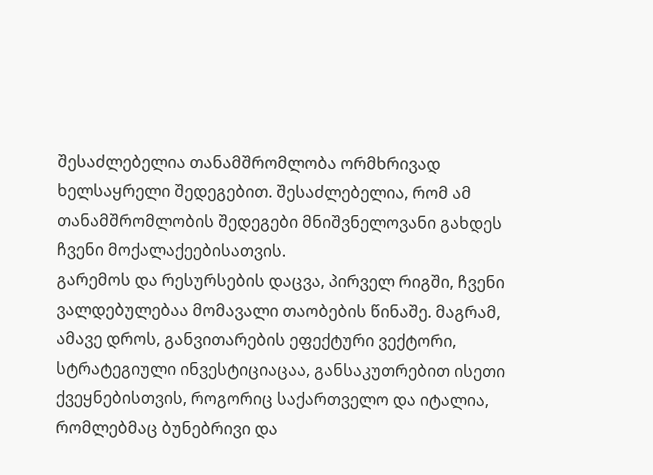შესაძლებელია თანამშრომლობა ორმხრივად ხელსაყრელი შედეგებით. შესაძლებელია, რომ ამ თანამშრომლობის შედეგები მნიშვნელოვანი გახდეს ჩვენი მოქალაქეებისათვის.
გარემოს და რესურსების დაცვა, პირველ რიგში, ჩვენი ვალდებულებაა მომავალი თაობების წინაშე. მაგრამ, ამავე დროს, განვითარების ეფექტური ვექტორი, სტრატეგიული ინვესტიციაცაა, განსაკუთრებით ისეთი ქვეყნებისთვის, როგორიც საქართველო და იტალია, რომლებმაც ბუნებრივი და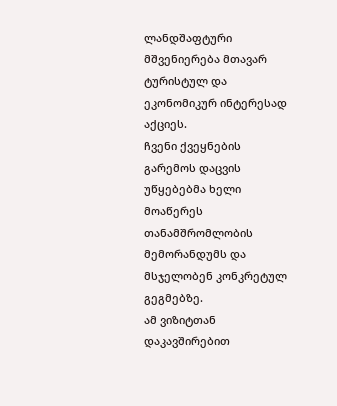ლანდშაფტური მშვენიერება მთავარ ტურისტულ და ეკონომიკურ ინტერესად აქციეს.
ჩვენი ქვეყნების გარემოს დაცვის უწყებებმა ხელი მოაწერეს თანამშრომლობის მემორანდუმს და მსჯელობენ კონკრეტულ გეგმებზე.
ამ ვიზიტთან დაკავშირებით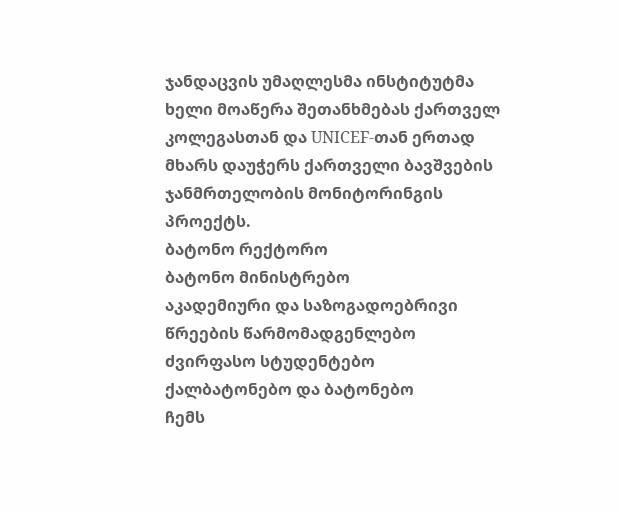ჯანდაცვის უმაღლესმა ინსტიტუტმა ხელი მოაწერა შეთანხმებას ქართველ კოლეგასთან და UNICEF-თან ერთად მხარს დაუჭერს ქართველი ბავშვების ჯანმრთელობის მონიტორინგის პროექტს.
ბატონო რექტორო
ბატონო მინისტრებო
აკადემიური და საზოგადოებრივი წრეების წარმომადგენლებო
ძვირფასო სტუდენტებო
ქალბატონებო და ბატონებო
ჩემს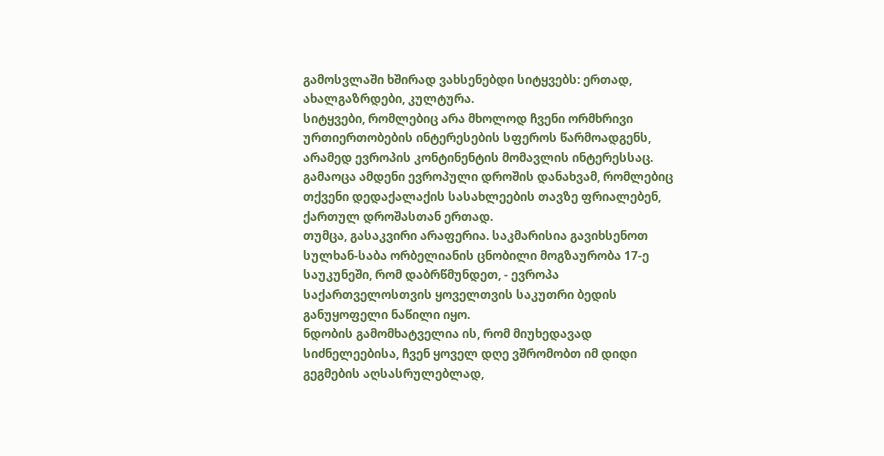გამოსვლაში ხშირად ვახსენებდი სიტყვებს: ერთად, ახალგაზრდები, კულტურა.
სიტყვები, რომლებიც არა მხოლოდ ჩვენი ორმხრივი ურთიერთობების ინტერესების სფეროს წარმოადგენს, არამედ ევროპის კონტინენტის მომავლის ინტერესსაც.
გამაოცა ამდენი ევროპული დროშის დანახვამ, რომლებიც თქვენი დედაქალაქის სასახლეების თავზე ფრიალებენ, ქართულ დროშასთან ერთად.
თუმცა, გასაკვირი არაფერია. საკმარისია გავიხსენოთ სულხან-საბა ორბელიანის ცნობილი მოგზაურობა 17-ე საუკუნეში, რომ დაბრწმუნდეთ, - ევროპა საქართველოსთვის ყოველთვის საკუთრი ბედის განუყოფელი ნაწილი იყო.
ნდობის გამომხატველია ის, რომ მიუხედავად სიძნელეებისა, ჩვენ ყოველ დღე ვშრომობთ იმ დიდი გეგმების აღსასრულებლად,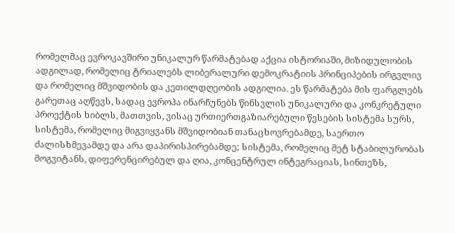რომელმაც ევროკავშირი უნიკალურ წარმატებად აქცია ისტორიაში, მიზიდულობის ადგილად, რომელიც ტრიალებს ლიბერალური დემოკრატიის პრინციპების ირგვლივ და რომელიც მშვიდობის და კეთილდღეობის ადგილია. ეს წარმატება მის ფარგლებს გარეთაც აღწევს, სადაც ევროპა ინარჩუნებს წინსვლის უნიკალური და კონკრეტული პროექტის ხიბლს, მათთვის, ვისაც ურთიერთგაზიარებული წესების სისტემა სურს, სისტემა, რომელიც მიგვიყვანს მშვიდობიან თანაცხოვრებამდე, საერთო ძალისხმევამდე და არა დაპირისპირებამდე; სისტემა, რომელიც მეტ სტაბილურობას მოგვიტანს, დიფერენცირებულ და ღია, კონცენტრულ ინტეგრაციას, სინთეზს,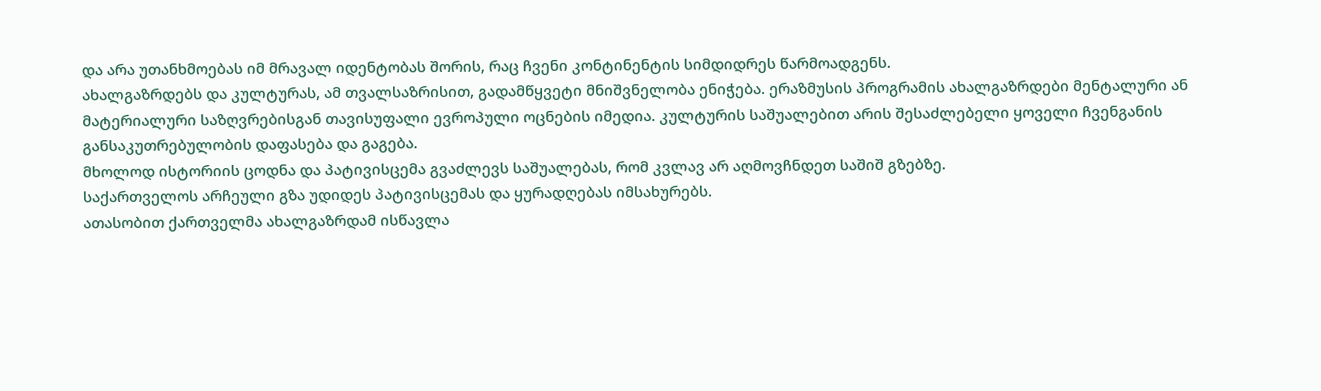და არა უთანხმოებას იმ მრავალ იდენტობას შორის, რაც ჩვენი კონტინენტის სიმდიდრეს წარმოადგენს.
ახალგაზრდებს და კულტურას, ამ თვალსაზრისით, გადამწყვეტი მნიშვნელობა ენიჭება. ერაზმუსის პროგრამის ახალგაზრდები მენტალური ან მატერიალური საზღვრებისგან თავისუფალი ევროპული ოცნების იმედია. კულტურის საშუალებით არის შესაძლებელი ყოველი ჩვენგანის განსაკუთრებულობის დაფასება და გაგება.
მხოლოდ ისტორიის ცოდნა და პატივისცემა გვაძლევს საშუალებას, რომ კვლავ არ აღმოვჩნდეთ საშიშ გზებზე.
საქართველოს არჩეული გზა უდიდეს პატივისცემას და ყურადღებას იმსახურებს.
ათასობით ქართველმა ახალგაზრდამ ისწავლა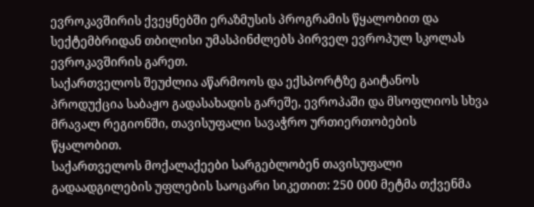ევროკავშირის ქვეყნებში ერაზმუსის პროგრამის წყალობით და სექტემბრიდან თბილისი უმასპინძლებს პირველ ევროპულ სკოლას ევროკავშირის გარეთ.
საქართველოს შეუძლია აწარმოოს და ექსპორტზე გაიტანოს პროდუქცია საბაჟო გადასახადის გარეშე, ევროპაში და მსოფლიოს სხვა მრავალ რეგიონში, თავისუფალი სავაჭრო ურთიერთობების წყალობით.
საქართველოს მოქალაქეები სარგებლობენ თავისუფალი გადაადგილების უფლების საოცარი სიკეთით: 250 000 მეტმა თქვენმა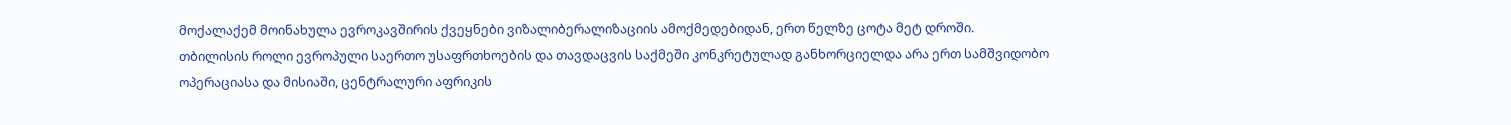მოქალაქემ მოინახულა ევროკავშირის ქვეყნები ვიზალიბერალიზაციის ამოქმედებიდან, ერთ წელზე ცოტა მეტ დროში.
თბილისის როლი ევროპული საერთო უსაფრთხოების და თავდაცვის საქმეში კონკრეტულად განხორციელდა არა ერთ სამშვიდობო ოპერაციასა და მისიაში, ცენტრალური აფრიკის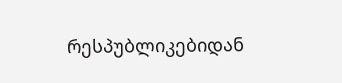რესპუბლიკებიდან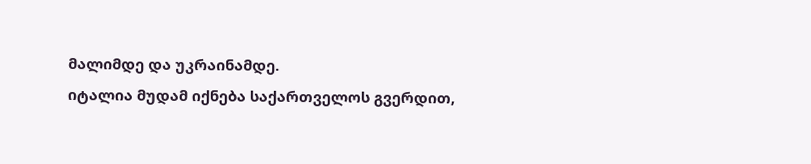მალიმდე და უკრაინამდე.
იტალია მუდამ იქნება საქართველოს გვერდით,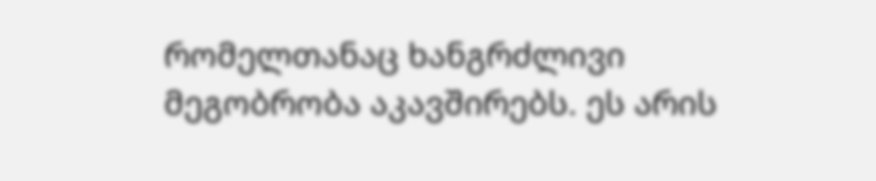რომელთანაც ხანგრძლივი მეგობრობა აკავშირებს. ეს არის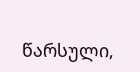წარსული,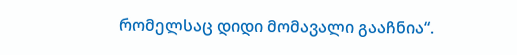რომელსაც დიდი მომავალი გააჩნია“.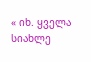« იხ. ყველა სიახლე